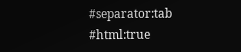#separator:tab
#html:true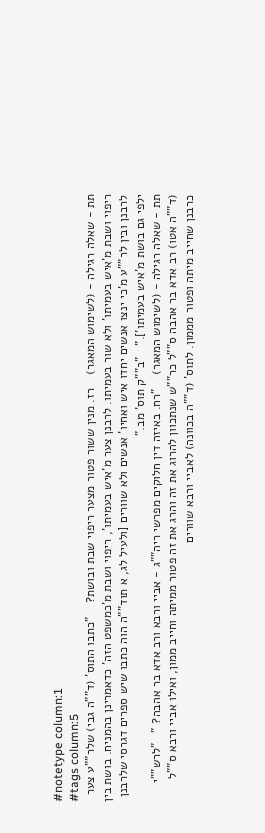#notetype column:1
#tags column:5
תת - שאלה רגילה - (לשימוש המאגר)    רז. מנין ששור פטור מצער ריפוי שבת ובושת?    "כתבו התוס' (ד""ה גבי) שלר""ע צער ריפוי ושבת מ'איש בעמיתו' ולא שור בעמיתו. לרבנן צער מ'איש בעמיתו', ריפוי ושבת מ'כמשפט הזה' כדאמרינן בהמניח. בושת בין לרבנן ובין לר""ע מ'כי ינצו אנשים יחדו איש ואחיו' אנשים ולא שוורים [ולעיל לג, א תוד""ה הוה כתבו שיש ספרים דגרסי שלרבנן ילפי גם בושת מ'איש בעמיתו']."   "ב""ק תוס' מב."
תת - שאלה רגילה - (לשימוש המאגר)    "רח. באיזה דין חלוקים מפרשי ריה""ג - אביי ורבא ורב אדא בר אהבה? "   "לרש""י (ד""ה אטו) רב אדא בר אהבה ס""ל כר""ש שנתכוון להרוג את זה והרג את זה פטור ממיתה וחייב ממון, ואילו אביי ורבא ס""ל כרבנן שחייב מיתה ופטור מממון. לתוס' (ד""ה בכוונה) לאביי ורבא שוורים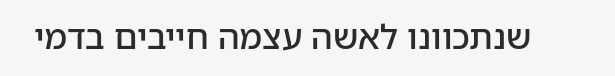שנתכוונו לאשה עצמה חייבים בדמי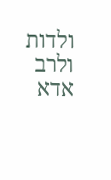ולדות ולרב אדא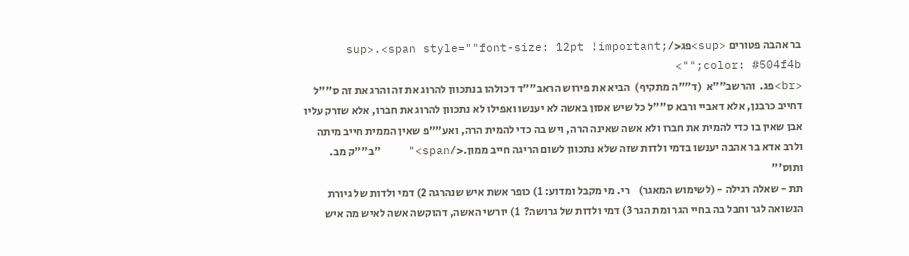בר אהבה פטורים <sup>פג</sup>.<span style=""font-size: 12pt !important; color: #504f4b;"">
<br>פג.  והרשב""א  (ד""ה מתקיף)  הביא את פירוש הראב""ד דכולהו בנתכוון להרוג את זה והרג את זה ס""ל דחייב כרבנן, אלא דאביי ורבא ס""ל כל שיש אסון באשה לא יענשו ואפילו לא נתכוון להרוג את חברו, אלא שזרק עליו אבן שאין בו כדי להמית את חברו ולא אשה שאינה הרה, ויש בה כדי להמית הרה, ואע""פ שאין הממית חייב מיתה ולרב אדא בר אהבה יענשו בדמי ולדות שזה שלא נתכוון לשום הריגה חייב ממון.</span>"    "ב""ק מב. ותוס'"
תת - שאלה רגילה - (לשימוש המאגר)    רי. מי מקבל ומדוע: 1) כופר אשת איש שנהרגה 2) דמי ולדות של גיורת הנשואה לגר וחבל בה בחיי הגר ומת הגר 3) דמי ולדות של גרושה?  1) יורשי האשה, דהוקשה אשה לאיש מה איש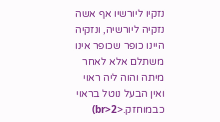נזקיו ליורשיו אף אשה נזקיה ליורשיה, ונזקיה היינו כופר שכופר אינו משתלם אלא לאחר מיתה והוה ליה ראוי ואין הבעל נוטל בראוי כבמוחזק.<br>2)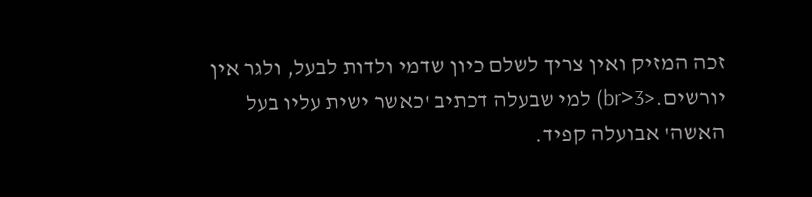זכה המזיק ואין צריך לשלם כיון שדמי ולדות לבעל, ולגר אין יורשים.<br>3) למי שבעלה דכתיב 'כאשר ישית עליו בעל האשה' אבועלה קפיד.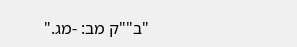"ב""ק מב: -מג."